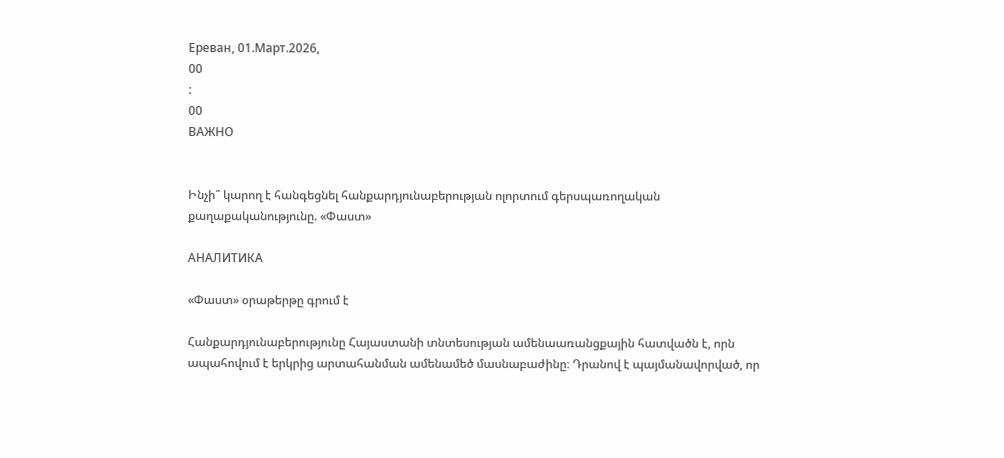Ереван, 01.Март.2026,
00
:
00
ВАЖНО


Ինչի՞ կարող է հանգեցնել հանքարդյունաբերության ոլորտում գերսպառողական քաղաքականությունը. «Փաստ»

АНАЛИТИКА

«Փաստ» օրաթերթը գրում է

Հանքարդյունաբերությունը Հայաստանի տնտեսության ամենաառանցքային հատվածն է, որն ապահովում է երկրից արտահանման ամենամեծ մասնաբաժինը։ Դրանով է պայմանավորված, որ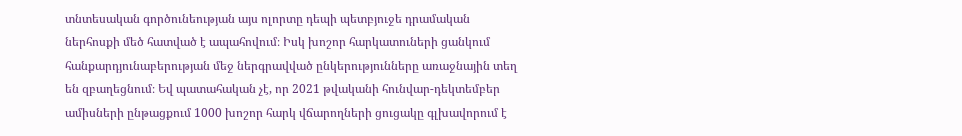տնտեսական գործունեության այս ոլորտը դեպի պետբյուջե դրամական ներհոսքի մեծ հատված է ապահովում։ Իսկ խոշոր հարկատուների ցանկում հանքարդյունաբերության մեջ ներգրավված ընկերությունները առաջնային տեղ են զբաղեցնում։ Եվ պատահական չէ, որ 2021 թվականի հունվար-դեկտեմբեր ամիսների ընթացքում 1000 խոշոր հարկ վճարողների ցուցակը գլխավորում է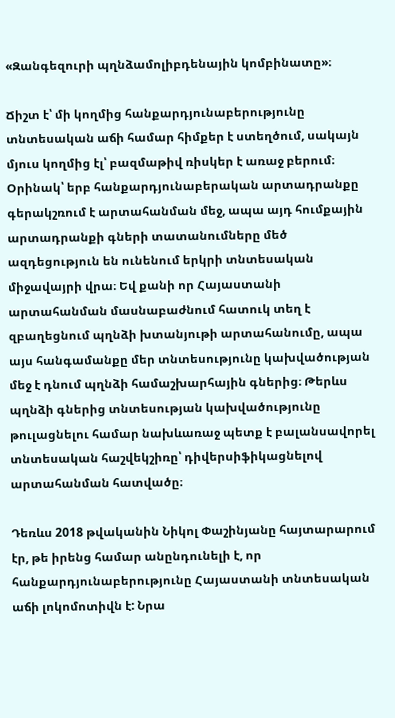«Զանգեզուրի պղնձամոլիբդենային կոմբինատը»։

Ճիշտ է՝ մի կողմից հանքարդյունաբերությունը տնտեսական աճի համար հիմքեր է ստեղծում, սակայն մյուս կողմից էլ՝ բազմաթիվ ռիսկեր է առաջ բերում։ Օրինակ՝ երբ հանքարդյունաբերական արտադրանքը գերակշռում է արտահանման մեջ, ապա այդ հումքային արտադրանքի գների տատանումները մեծ ազդեցություն են ունենում երկրի տնտեսական միջավայրի վրա։ Եվ քանի որ Հայաստանի արտահանման մասնաբաժնում հատուկ տեղ է զբաղեցնում պղնձի խտանյութի արտահանումը, ապա այս հանգամանքը մեր տնտեսությունը կախվածության մեջ է դնում պղնձի համաշխարհային գներից։ Թերևս պղնձի գներից տնտեսության կախվածությունը թուլացնելու համար նախևառաջ պետք է բալանսավորել տնտեսական հաշվեկշիռը՝ դիվերսիֆիկացնելով արտահանման հատվածը։

Դեռևս 2018 թվականին Նիկոլ Փաշինյանը հայտարարում էր, թե իրենց համար անընդունելի է, որ հանքարդյունաբերությունը Հայաստանի տնտեսական աճի լոկոմոտիվն է: Նրա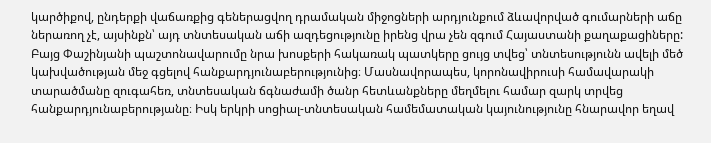կարծիքով, ընդերքի վաճառքից գեներացվող դրամական միջոցների արդյունքում ձևավորված գումարների աճը ներառող չէ, այսինքն՝ այդ տնտեսական աճի ազդեցությունը իրենց վրա չեն զգում Հայաստանի քաղաքացիները: Բայց Փաշինյանի պաշտոնավարումը նրա խոսքերի հակառակ պատկերը ցույց տվեց՝ տնտեսությունն ավելի մեծ կախվածության մեջ գցելով հանքարդյունաբերությունից։ Մասնավորապես, կորոնավիրուսի համավարակի տարածմանը զուգահեռ, տնտեսական ճգնաժամի ծանր հետևանքները մեղմելու համար զարկ տրվեց հանքարդյունաբերությանը։ Իսկ երկրի սոցիալ-տնտեսական համեմատական կայունությունը հնարավոր եղավ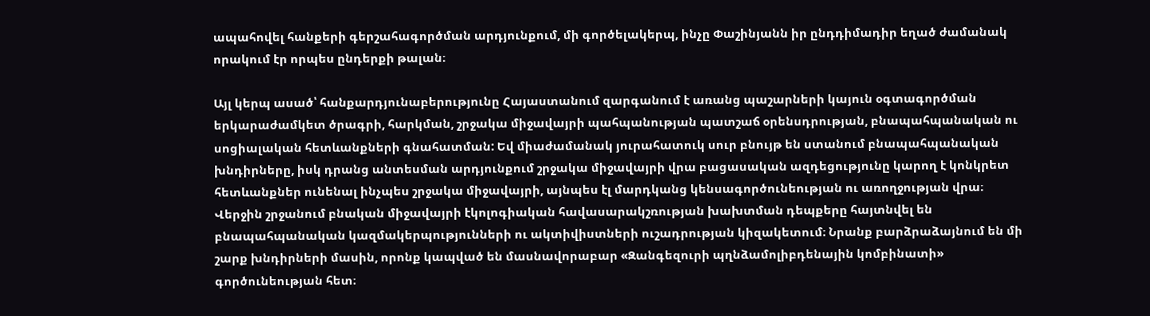ապահովել հանքերի գերշահագործման արդյունքում, մի գործելակերպ, ինչը Փաշինյանն իր ընդդիմադիր եղած ժամանակ որակում էր որպես ընդերքի թալան։

Այլ կերպ ասած՝ հանքարդյունաբերությունը Հայաստանում զարգանում է առանց պաշարների կայուն օգտագործման երկարաժամկետ ծրագրի, հարկման, շրջակա միջավայրի պահպանության պատշաճ օրենսդրության, բնապահպանական ու սոցիալական հետևանքների գնահատման: Եվ միաժամանակ յուրահատուկ սուր բնույթ են ստանում բնապահպանական խնդիրները, իսկ դրանց անտեսման արդյունքում շրջակա միջավայրի վրա բացասական ազդեցությունը կարող է կոնկրետ հետևանքներ ունենալ ինչպես շրջակա միջավայրի, այնպես էլ մարդկանց կենսագործունեության ու առողջության վրա։ Վերջին շրջանում բնական միջավայրի էկոլոգիական հավասարակշռության խախտման դեպքերը հայտնվել են բնապահպանական կազմակերպությունների ու ակտիվիստների ուշադրության կիզակետում։ Նրանք բարձրաձայնում են մի շարք խնդիրների մասին, որոնք կապված են մասնավորաբար «Զանգեզուրի պղնձամոլիբդենային կոմբինատի» գործունեության հետ։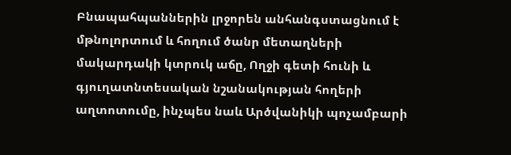Բնապահպաններին լրջորեն անհանգստացնում է մթնոլորտում և հողում ծանր մետաղների մակարդակի կտրուկ աճը, Ողջի գետի հունի և գյուղատնտեսական նշանակության հողերի աղտոտումը, ինչպես նաև Արծվանիկի պոչամբարի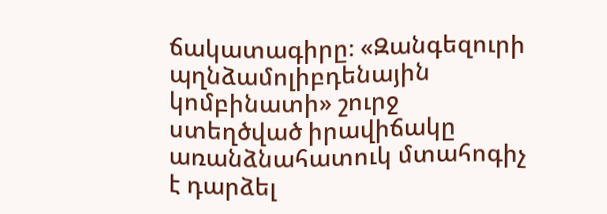ճակատագիրը։ «Զանգեզուրի պղնձամոլիբդենային կոմբինատի» շուրջ ստեղծված իրավիճակը առանձնահատուկ մտահոգիչ է դարձել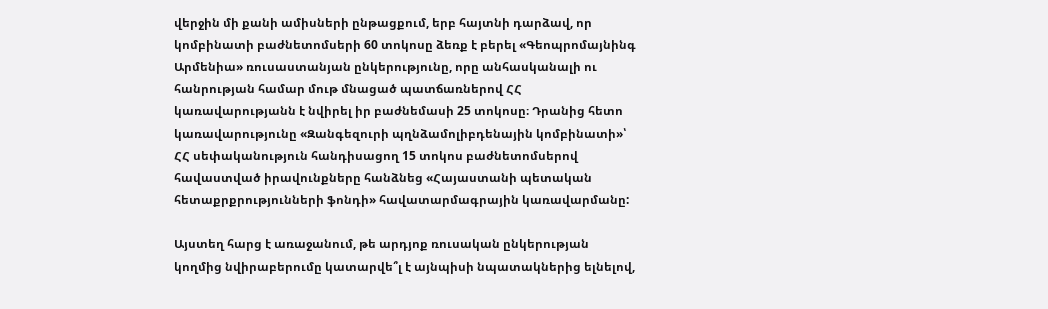վերջին մի քանի ամիսների ընթացքում, երբ հայտնի դարձավ, որ կոմբինատի բաժնետոմսերի 60 տոկոսը ձեռք է բերել «Գեոպրոմայնինգ Արմենիա» ռուսաստանյան ընկերությունը, որը անհասկանալի ու հանրության համար մութ մնացած պատճառներով ՀՀ կառավարությանն է նվիրել իր բաժնեմասի 25 տոկոսը։ Դրանից հետո կառավարությունը «Զանգեզուրի պղնձամոլիբդենային կոմբինատի»՝ ՀՀ սեփականություն հանդիսացող 15 տոկոս բաժնետոմսերով հավաստված իրավունքները հանձնեց «Հայաստանի պետական հետաքրքրությունների ֆոնդի» հավատարմագրային կառավարմանը:

Այստեղ հարց է առաջանում, թե արդյոք ռուսական ընկերության կողմից նվիրաբերումը կատարվե՞լ է այնպիսի նպատակներից ելնելով,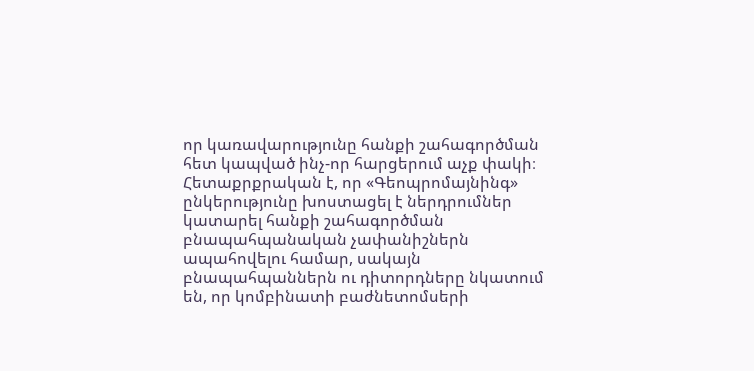որ կառավարությունը հանքի շահագործման հետ կապված ինչ-որ հարցերում աչք փակի։ Հետաքրքրական է, որ «Գեոպրոմայնինգ» ընկերությունը խոստացել է ներդրումներ կատարել հանքի շահագործման բնապահպանական չափանիշներն ապահովելու համար, սակայն բնապահպաններն ու դիտորդները նկատում են, որ կոմբինատի բաժնետոմսերի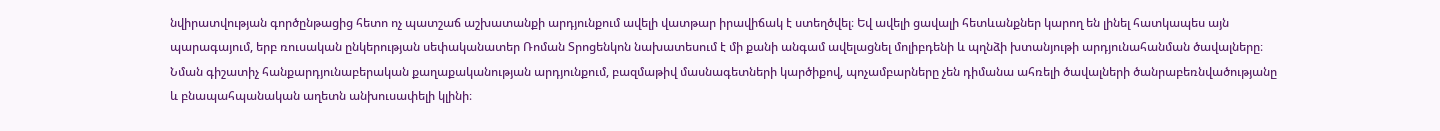նվիրատվության գործընթացից հետո ոչ պատշաճ աշխատանքի արդյունքում ավելի վատթար իրավիճակ է ստեղծվել։ Եվ ավելի ցավալի հետևանքներ կարող են լինել հատկապես այն պարագայում, երբ ռուսական ընկերության սեփականատեր Ռոման Տրոցենկոն նախատեսում է մի քանի անգամ ավելացնել մոլիբդենի և պղնձի խտանյութի արդյունահանման ծավալները։ Նման գիշատիչ հանքարդյունաբերական քաղաքականության արդյունքում, բազմաթիվ մասնագետների կարծիքով, պոչամբարները չեն դիմանա ահռելի ծավալների ծանրաբեռնվածությանը և բնապահպանական աղետն անխուսափելի կլինի։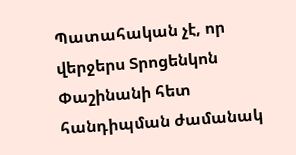Պատահական չէ, որ վերջերս Տրոցենկոն Փաշինանի հետ հանդիպման ժամանակ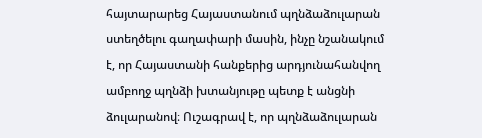հայտարարեց Հայաստանում պղնձաձուլարան ստեղծելու գաղափարի մասին, ինչը նշանակում է, որ Հայաստանի հանքերից արդյունահանվող ամբողջ պղնձի խտանյութը պետք է անցնի ձուլարանով։ Ուշագրավ է, որ պղնձաձուլարան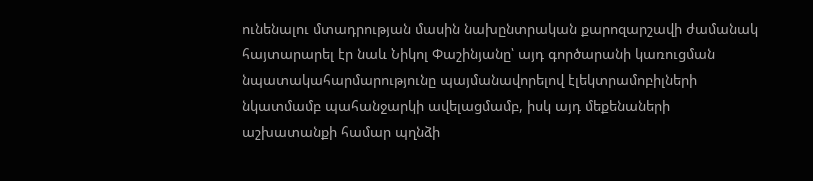ունենալու մտադրության մասին նախընտրական քարոզարշավի ժամանակ հայտարարել էր նաև Նիկոլ Փաշինյանը՝ այդ գործարանի կառուցման նպատակահարմարությունը պայմանավորելով էլեկտրամոբիլների նկատմամբ պահանջարկի ավելացմամբ, իսկ այդ մեքենաների աշխատանքի համար պղնձի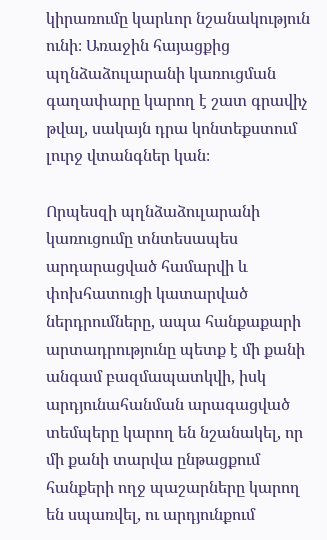կիրառումը կարևոր նշանակություն ունի։ Առաջին հայացքից պղնձաձուլարանի կառուցման գաղափարը կարող է շատ գրավիչ թվալ, սակայն դրա կոնտեքստում լուրջ վտանգներ կան։

Որպեսզի պղնձաձուլարանի կառուցումը տնտեսապես արդարացված համարվի և փոխհատուցի կատարված ներդրումները, ապա հանքաքարի արտադրությունը պետք է մի քանի անգամ բազմապատկվի, իսկ արդյունահանման արագացված տեմպերը կարող են նշանակել, որ մի քանի տարվա ընթացքում հանքերի ողջ պաշարները կարող են սպառվել, ու արդյունքում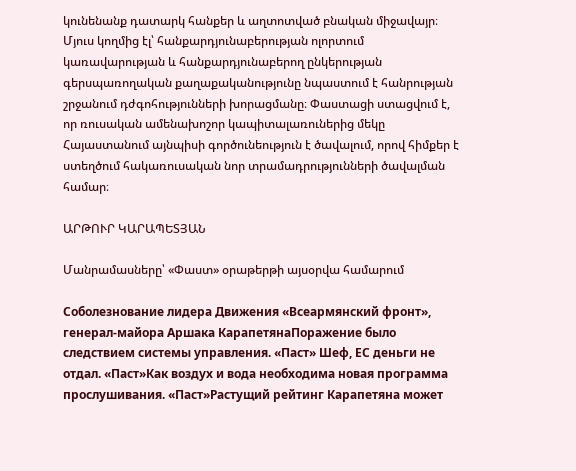կունենանք դատարկ հանքեր և աղտոտված բնական միջավայր։ Մյուս կողմից էլ՝ հանքարդյունաբերության ոլորտում կառավարության և հանքարդյունաբերող ընկերության գերսպառողական քաղաքականությունը նպաստում է հանրության շրջանում դժգոհությունների խորացմանը։ Փաստացի ստացվում է, որ ռուսական ամենախոշոր կապիտալառուներից մեկը Հայաստանում այնպիսի գործունեություն է ծավալում, որով հիմքեր է ստեղծում հակառուսական նոր տրամադրությունների ծավալման համար։

ԱՐԹՈՒՐ ԿԱՐԱՊԵՏՅԱՆ

Մանրամասները՝ «Փաստ» օրաթերթի այսօրվա համարում

Соболезнование лидера Движения «Всеармянский фронт», генерал-майора Аршака КарапетянаПоражение было следствием системы управления. «Паст» Шеф, ЕС деньги не отдал. «Паст»Как воздух и вода необходима новая программа прослушивания. «Паст»Растущий рейтинг Карапетяна может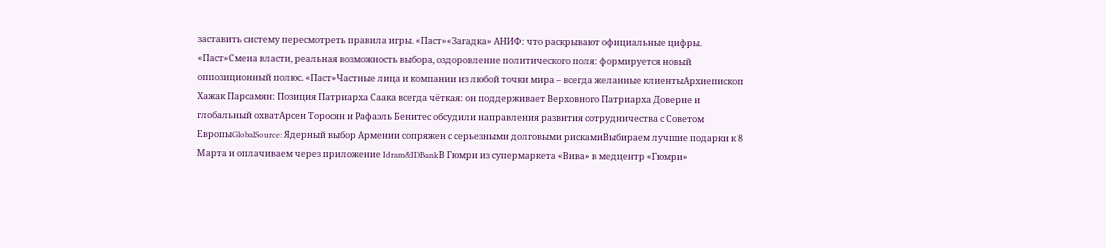заставить систему пересмотреть правила игры. «Паст»«Загадка» АНИФ: что раскрывают официальные цифры. «Паст»Смена власти, реальная возможность выбора, оздоровление политического поля: формируется новый оппозиционный полюс. «Паст»Частные лица и компании из любой точки мира – всегда желанные клиентыАрхиепископ Хажак Парсамян: Позиция Патриарха Саакa всегда чёткая: он поддерживает Верховного Патриарха Доверие и глобальный охватАрсен Торосян и Рафаэль Бенитес обсудили направления развития сотрудничества с Советом ЕвропыGlobalSource: Ядерный выбор Армении сопряжен с серьезными долговыми рискамиВыбираем лучшие подарки к 8 Марта и оплачиваем через приложение Idram&IDBankВ Гюмри из супермаркета «Вива» в медцентр «Гюмри»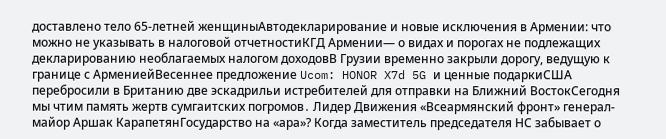доставлено тело 65-летней женщиныАвтодекларирование и новые исключения в Армении: что можно не указывать в налоговой отчетностиКГД Армении— о видах и порогах не подлежащих декларированию необлагаемых налогом доходовВ Грузии временно закрыли дорогу, ведущую к границе с АрмениейВесеннее предложение Ucom: HONOR X7d 5G и ценные подаркиСША перебросили в Британию две эскадрильи истребителей для отправки на Ближний ВостокСегодня мы чтим память жертв сумгаитских погромов․ Лидер Движения «Всеармянский фронт» генерал-майор Аршак КарапетянГосударство на «ара»? Когда заместитель председателя НС забывает о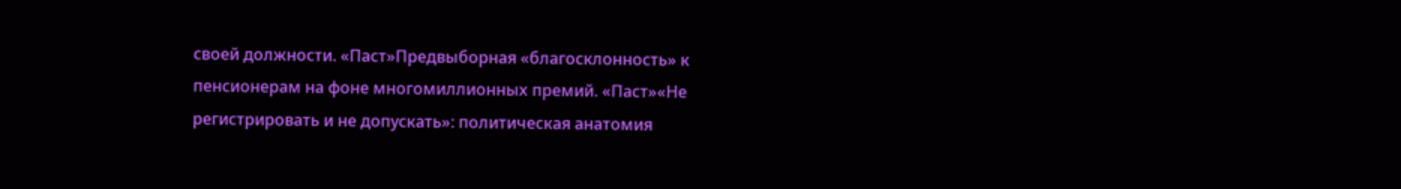своей должности. «Паст»Предвыборная «благосклонность» к пенсионерам на фоне многомиллионных премий. «Паст»«Не регистрировать и не допускать»: политическая анатомия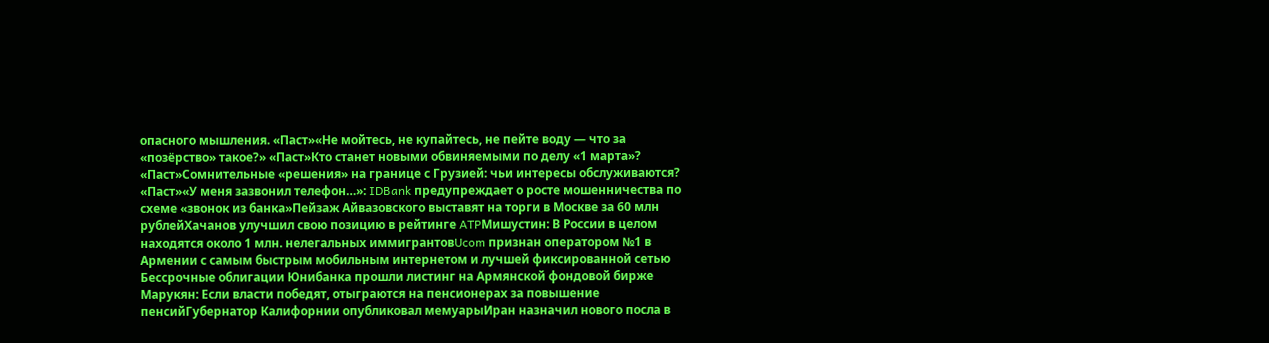опасного мышления. «Паст»«Не мойтесь, не купайтесь, не пейте воду — что за «позёрство» такое?» «Паст»Кто станет новыми обвиняемыми по делу «1 марта»? «Паст»Сомнительные «решения» на границе с Грузией: чьи интересы обслуживаются? «Паст»«У меня зазвонил телефон…»: IDBank предупреждает о росте мошенничества по схеме «звонок из банка»Пейзаж Айвазовского выставят на торги в Москве за 60 млн рублейХачанов улучшил свою позицию в рейтинге ATPМишустин: В России в целом находятся около 1 млн. нелегальных иммигрантовUcom признан оператором №1 в Армении с самым быстрым мобильным интернетом и лучшей фиксированной сетью Бессрочные облигации Юнибанка прошли листинг на Армянской фондовой бирже Марукян: Если власти победят, отыграются на пенсионерах за повышение пенсийГубернатор Калифорнии опубликовал мемуарыИран назначил нового посла в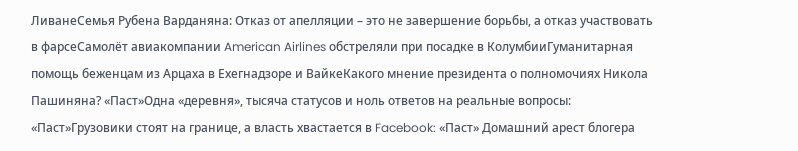ЛиванеСемья Рубена Варданяна: Отказ от апелляции – это не завершение борьбы, а отказ участвовать в фарсеСамолёт авиакомпании American Airlines обстреляли при посадке в КолумбииГуманитарная помощь беженцам из Арцаха в Ехегнадзоре и ВайкеКакого мнение президента о полномочиях Никола Пашиняна? «Паст»Одна «деревня», тысяча статусов и ноль ответов на реальные вопросы: «Паст»Грузовики стоят на границе, а власть хвастается в Facebook: «Паст» Домашний арест блогера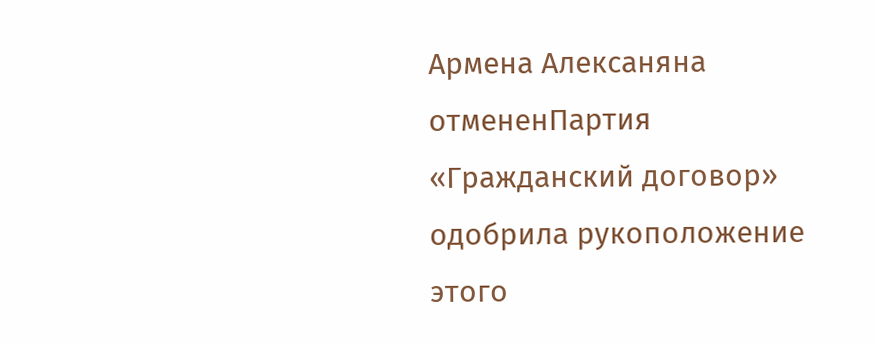Армена Алексаняна отмененПартия «Гражданский договор» одобрила рукоположение этого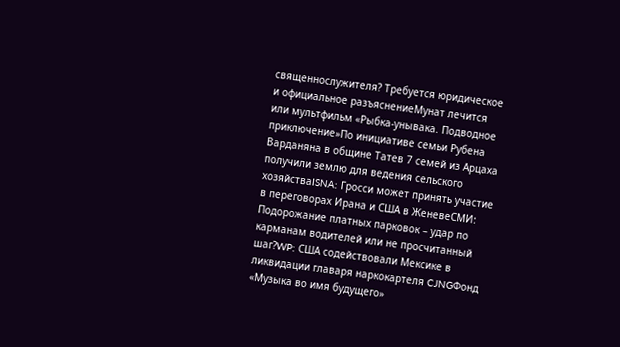священнослужителя? Требуется юридическое и официальное разъяснениеМунат лечится или мультфильм «Рыбка-унывака. Подводное приключение»По инициативе семьи Рубена Варданяна в общине Татев 7 семей из Арцаха получили землю для ведения сельского хозяйстваISNA: Гросси может принять участие в переговорах Ирана и США в ЖеневеСМИ: Подорожание платных парковок – удар по карманам водителей или не просчитанный шаг?WP: США содействовали Мексике в ликвидации главаря наркокартеля CJNGФонд «Музыка во имя будущего»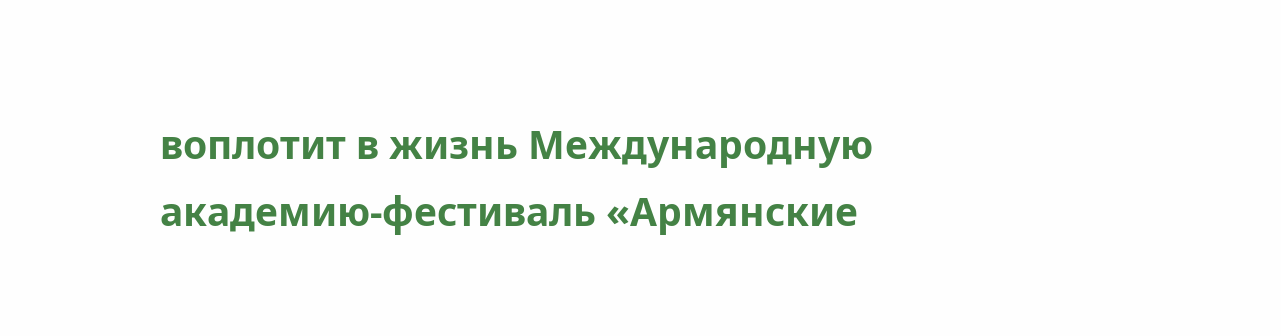воплотит в жизнь Международную академию-фестиваль «Армянские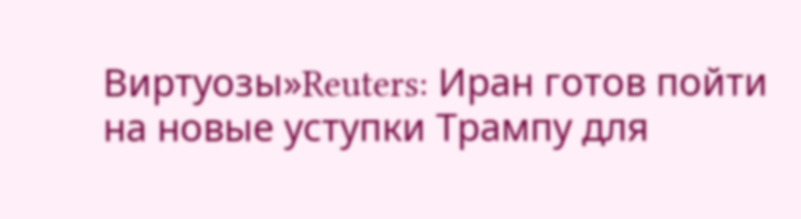Виртуозы»Reuters: Иран готов пойти на новые уступки Трампу для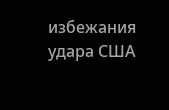избежания удара США